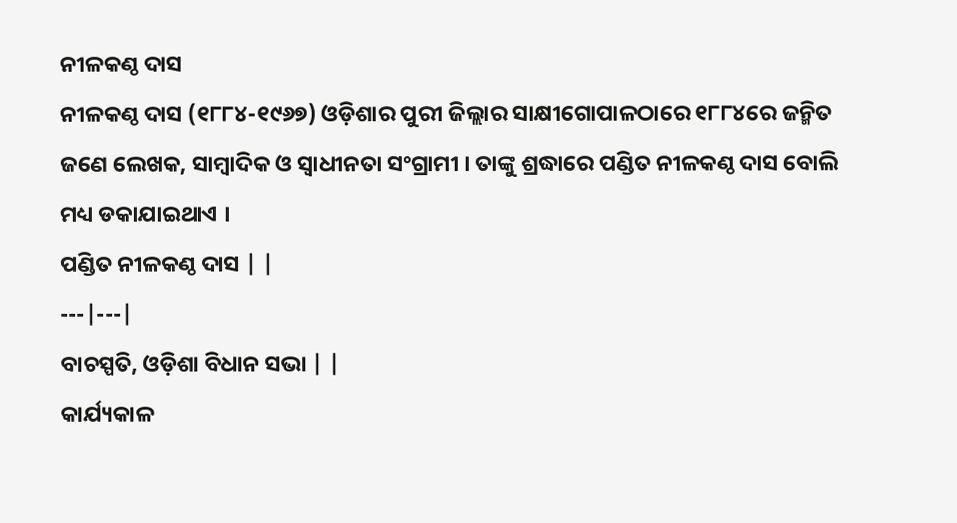ନୀଳକଣ୍ଠ ଦାସ
ନୀଳକଣ୍ଠ ଦାସ (୧୮୮୪-୧୯୬୭) ଓଡ଼ିଶାର ପୁରୀ ଜିଲ୍ଲାର ସାକ୍ଷୀଗୋପାଳଠାରେ ୧୮୮୪ରେ ଜନ୍ମିତ ଜଣେ ଲେଖକ, ସାମ୍ବାଦିକ ଓ ସ୍ୱାଧୀନତା ସଂଗ୍ରାମୀ । ତାଙ୍କୁ ଶ୍ରଦ୍ଧାରେ ପଣ୍ଡିତ ନୀଳକଣ୍ଠ ଦାସ ବୋଲି ମଧ୍ୟ ଡକାଯାଇଥାଏ ।
ପଣ୍ଡିତ ନୀଳକଣ୍ଠ ଦାସ | |
---|---|
ବାଚସ୍ପତି, ଓଡ଼ିଶା ବିଧାନ ସଭା | |
କାର୍ଯ୍ୟକାଳ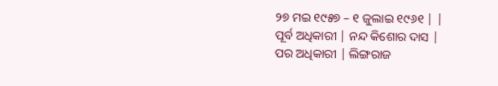୨୭ ମଇ ୧୯୫୭ – ୧ ଜୁଲାଇ ୧୯୬୧ | |
ପୂର୍ବ ଅଧିକାରୀ | ନନ୍ଦ କିଶୋର ଦାସ |
ପର ଅଧିକାରୀ | ଲିଙ୍ଗରାଜ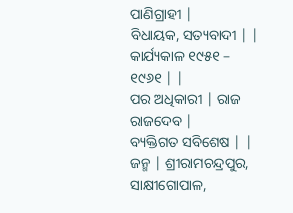ପାଣିଗ୍ରାହୀ |
ବିଧାୟକ, ସତ୍ୟବାଦୀ | |
କାର୍ଯ୍ୟକାଳ ୧୯୫୧ – ୧୯୬୧ | |
ପର ଅଧିକାରୀ | ରାଜ ରାଜଦେବ |
ବ୍ୟକ୍ତିଗତ ସବିଶେଷ | |
ଜନ୍ମ | ଶ୍ରୀରାମଚନ୍ଦ୍ରପୁର, ସାକ୍ଷୀଗୋପାଳ,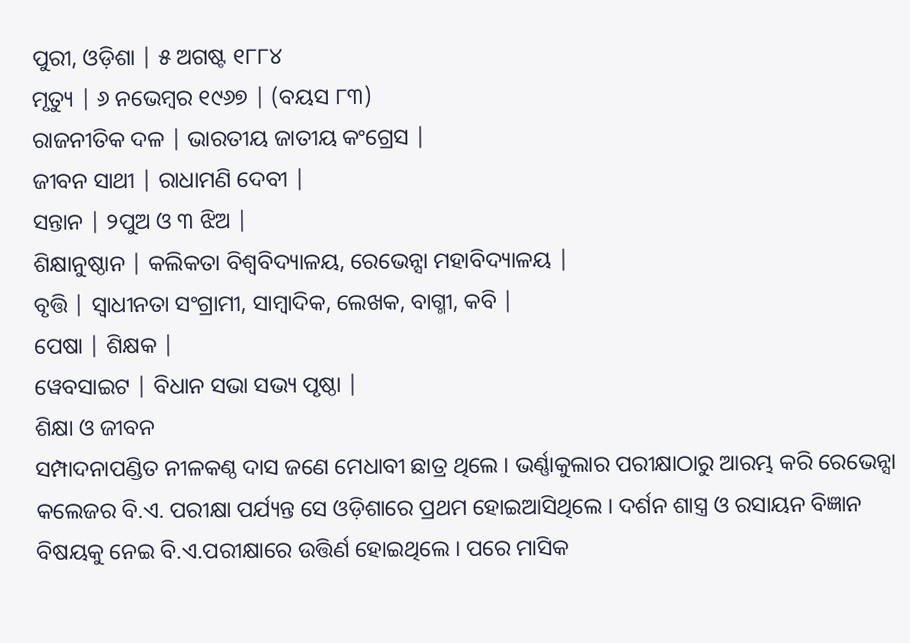ପୁରୀ, ଓଡ଼ିଶା | ୫ ଅଗଷ୍ଟ ୧୮୮୪
ମୃତ୍ୟୁ | ୬ ନଭେମ୍ବର ୧୯୬୭ | (ବୟସ ୮୩)
ରାଜନୀତିକ ଦଳ | ଭାରତୀୟ ଜାତୀୟ କଂଗ୍ରେସ |
ଜୀବନ ସାଥୀ | ରାଧାମଣି ଦେବୀ |
ସନ୍ତାନ | ୨ପୁଅ ଓ ୩ ଝିଅ |
ଶିକ୍ଷାନୁଷ୍ଠାନ | କଲିକତା ବିଶ୍ୱବିଦ୍ୟାଳୟ, ରେଭେନ୍ସା ମହାବିଦ୍ୟାଳୟ |
ବୃତ୍ତି | ସ୍ୱାଧୀନତା ସଂଗ୍ରାମୀ, ସାମ୍ବାଦିକ, ଲେଖକ, ବାଗ୍ମୀ, କବି |
ପେଷା | ଶିକ୍ଷକ |
ୱେବସାଇଟ | ବିଧାନ ସଭା ସଭ୍ୟ ପୃଷ୍ଠା |
ଶିକ୍ଷା ଓ ଜୀବନ
ସମ୍ପାଦନାପଣ୍ଡିତ ନୀଳକଣ୍ଠ ଦାସ ଜଣେ ମେଧାବୀ ଛାତ୍ର ଥିଲେ । ଭର୍ଣ୍ଣାକୁଲାର ପରୀକ୍ଷାଠାରୁ ଆରମ୍ଭ କରି ରେଭେନ୍ସା କଲେଜର ବି.ଏ. ପରୀକ୍ଷା ପର୍ଯ୍ୟନ୍ତ ସେ ଓଡ଼ିଶାରେ ପ୍ରଥମ ହୋଇଆସିଥିଲେ । ଦର୍ଶନ ଶାସ୍ତ୍ର ଓ ରସାୟନ ବିଜ୍ଞାନ ବିଷୟକୁ ନେଇ ବି.ଏ.ପରୀକ୍ଷାରେ ଉତ୍ତିର୍ଣ ହୋଇଥିଲେ । ପରେ ମାସିକ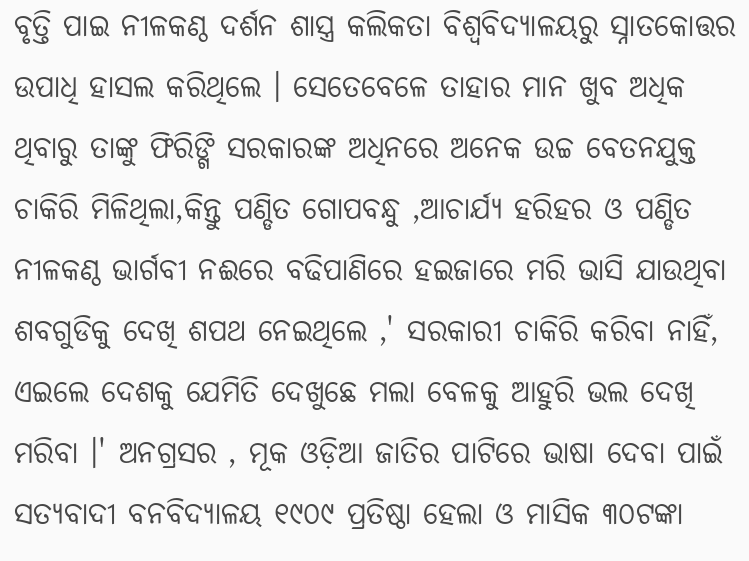ବୃତ୍ତି ପାଇ ନୀଳକଣ୍ଠ ଦର୍ଶନ ଶାସ୍ତ୍ର କଲିକତା ବିଶ୍ୱବିଦ୍ୟାଳୟରୁ ସ୍ନାତକୋତ୍ତର ଉପାଧି ହାସଲ କରିଥିଲେ । ସେତେବେଳେ ତାହାର ମାନ ଖୁବ ଅଧିକ ଥିବାରୁ ତାଙ୍କୁ ଫିରିଙ୍ଗି ସରକାରଙ୍କ ଅଧିନରେ ଅନେକ ଉଚ୍ଚ ବେତନଯୁକ୍ତ ଚାକିରି ମିଳିଥିଲା,କିନ୍ତୁ ପଣ୍ଡିତ ଗୋପବନ୍ଧୁ ,ଆଚାର୍ଯ୍ୟ ହରିହର ଓ ପଣ୍ଡିତ ନୀଳକଣ୍ଠ ଭାର୍ଗବୀ ନଈରେ ବଢିପାଣିରେ ହଇଜାରେ ମରି ଭାସି ଯାଉଥିବା ଶବଗୁଡିକୁ ଦେଖି ଶପଥ ନେଇଥିଲେ ,' ସରକାରୀ ଚାକିରି କରିବା ନାହିଁ, ଏଇଲେ ଦେଶକୁ ଯେମିତି ଦେଖୁଛେ ମଲା ବେଳକୁ ଆହୁରି ଭଲ ଦେଖି ମରିବା ।' ଅନଗ୍ରସର , ମୂକ ଓଡ଼ିଆ ଜାତିର ପାଟିରେ ଭାଷା ଦେବା ପାଇଁ ସତ୍ୟବାଦୀ ବନବିଦ୍ୟାଳୟ ୧୯୦୯ ପ୍ରତିଷ୍ଠା ହେଲା ଓ ମାସିକ ୩୦ଟଙ୍କା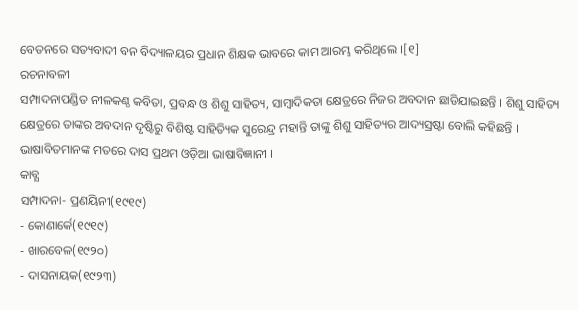ବେତନରେ ସତ୍ୟବାଦୀ ବନ ବିଦ୍ୟାଳୟର ପ୍ରଧାନ ଶିକ୍ଷକ ଭାବରେ କାମ ଆରମ୍ଭ କରିଥିଲେ ।[୧]
ରଚନାବଳୀ
ସମ୍ପାଦନାପଣ୍ଡିତ ନୀଳକଣ୍ଠ କବିତା, ପ୍ରବନ୍ଧ ଓ ଶିଶୁ ସାହିତ୍ୟ, ସାମ୍ବାଦିକତା କ୍ଷେତ୍ରରେ ନିଜର ଅବଦାନ ଛାଡିଯାଇଛନ୍ତି । ଶିଶୁ ସାହିତ୍ୟ କ୍ଷେତ୍ରରେ ତାଙ୍କର ଅବଦାନ ଦୃଷ୍ଟିରୁ ବିଶିଷ୍ଟ ସାହିତ୍ୟିକ ସୁରେନ୍ଦ୍ର ମହାନ୍ତି ତାଙ୍କୁ ଶିଶୁ ସାହିତ୍ୟର ଆଦ୍ୟସ୍ରଷ୍ଟା ବୋଲି କହିଛନ୍ତି । ଭାଷାବିତମାନଙ୍କ ମତରେ ଦାସ ପ୍ରଥମ ଓଡ଼ିଆ ଭାଷାବିଜ୍ଞାନୀ ।
କାବ୍ଯ
ସମ୍ପାଦନା- ପ୍ରଣୟିନୀ(୧୯୧୯)
- କୋଣାର୍କେ(୧୯୧୯)
- ଖାରବେଳ(୧୯୨୦)
- ଦାସନାୟକ(୧୯୨୩)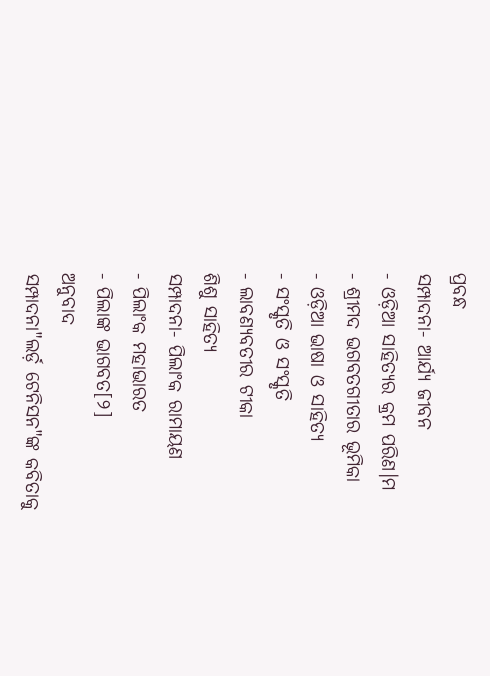ପ୍ରବନ୍ଧ
ସମ୍ପାଦନା- ଆର୍ଯ୍ୟ ଜୀବନ
- ଓଡ଼ିଆ ସାହିତ୍ୟର କ୍ରମ ପରିଣ।ମ
- ଶ୍ରୀମଦ ଭଗବତଗୀତାର ଭୂମିକା
- ଓଡ଼ିଆ ଭାଷା ଓ ସାହିତ୍ୟ
- ସଂସ୍କୃତି ଓ ସଂସ୍କୃତି
- ଲାବଣ୍ୟବତୀର ଟୀକା
ଶିଶୁ ସାହିତ୍ୟ
ସମ୍ପାଦନା- ପିଲାଂକ ରାମାୟଣ
- ପିଲାଂକ ମହାଭାରତ
- ପିଲାଙ୍କ ଭାଗବତ[୨]
ଅନୁବାଦ
ସମ୍ପାଦନା"ଲର୍ଡ଼ ଟେନିସନ"ଙ୍କ କବିତାକୁ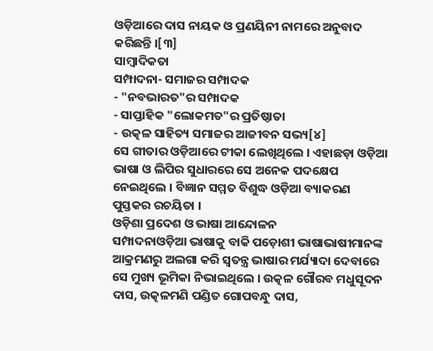ଓଡ଼ିଆରେ ଦାସ ନାୟକ ଓ ପ୍ରଣୟିନୀ ନାମରେ ଅନୁବାଦ କରିଛନ୍ତି ।[୩]
ସାମ୍ବାଦିକତା
ସମ୍ପାଦନା- ସମାଜର ସମ୍ପାଦକ
- "ନବଭାରତ"ର ସମ୍ପାଦକ
- ସାପ୍ତାହିକ "ଲୋକମତ"ର ପ୍ରତିଷ୍ଠାତା
- ଉତ୍କଳ ସାହିତ୍ୟ ସମାଜର ଆଜୀବନ ସଭ୍ୟ[୪]
ସେ ଗୀତାର ଓଡ଼ିଆରେ ଟୀକା ଲେଖିଥିଲେ । ଏହାଛଡ଼ା ଓଡ଼ିଆ ଭାଷା ଓ ଲିପିର ସୁଧାରରେ ସେ ଅନେକ ପଦକ୍ଷେପ ନେଇଥିଲେ । ବିଜ୍ଞାନ ସମ୍ମତ ବିଶୁଦ୍ଧ ଓଡ଼ିଆ ବ୍ୟାକରଣ ପୁସ୍ତକର ରଚୟିତା ।
ଓଡ଼ିଶା ପ୍ରଦେଶ ଓ ଭାଷା ଆନ୍ଦୋଳନ
ସମ୍ପାଦନାଓଡ଼ିଆ ଭାଷାକୁ ବାକି ପଡ଼ୋଶୀ ଭାଷାଭାଷୀମାନଙ୍କ ଆକ୍ରମଣରୁ ଅଲଗା କରି ସ୍ୱତନ୍ତ୍ର ଭାଷାର ମର୍ଯ୍ୟାଦା ଦେବାରେ ସେ ମୁଖ୍ୟ ଭୂମିକା ନିଭାଇଥିଲେ । ଉତ୍କଳ ଗୌରବ ମଧୁସୂଦନ ଦାସ, ଉତ୍କଳମଣି ପଣ୍ଡିତ ଗୋପବନ୍ଧୁ ଦାସ,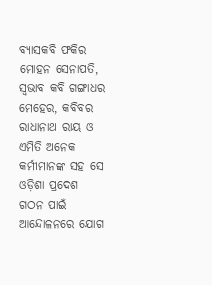ବ୍ୟାସକବି ଫକିର ମୋହନ ସେନାପତି, ସ୍ୱଭାବ କବି ଗଙ୍ଗାଧର ମେହେର, କବିବର ରାଧାନାଥ ରାୟ ଓ ଏମିତି ଅନେକ କର୍ମୀମାନଙ୍କ ସହ ସେ ଓଡ଼ିଶା ପ୍ରଦେଶ ଗଠନ ପାଇଁ ଆନ୍ଦୋଳନରେ ଯୋଗ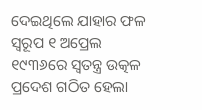ଦେଇଥିଲେ ଯାହାର ଫଳ ସ୍ୱରୂପ ୧ ଅପ୍ରେଲ ୧୯୩୬ରେ ସ୍ୱତନ୍ତ୍ର ଉତ୍କଳ ପ୍ରଦେଶ ଗଠିତ ହେଲା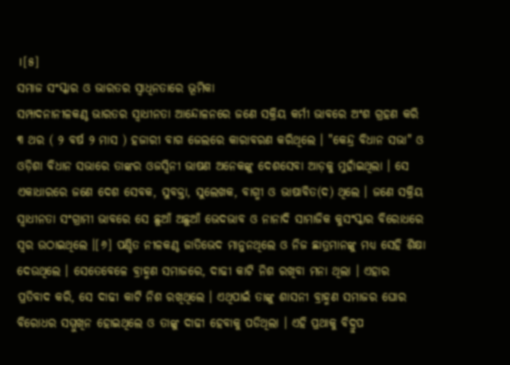।[୫]
ସମାଜ ସଂସ୍କାର ଓ ଭାରତର ସ୍ୱାଧିନତାରେ ଭୂମିକା
ସମ୍ପାଦନାନୀଳକଣ୍ଠ ଭାରତର ସ୍ୱାଧୀନତା ଆନ୍ଦୋଳନରେ ଜଣେ ସକ୍ରିୟ କର୍ମୀ ଭାବରେ ଅଂଶ ଗ୍ରହଣ କରି ୩ ଥର ( ୨ ବର୍ଷ ୨ ମାସ ) ହଜାରୀ ବାଗ ଜେଲରେ କାରାବରଣ କରିଥିଲେ । "କେନ୍ଦ୍ର ବିଧାନ ସଭା" ଓ ଓଡ଼ିଶା ବିଧାନ ସଭାରେ ତାଙ୍କର ଓଜସ୍ୱିନୀ ଭାଷଣ ଅନେକଙ୍କୁ ଦେଶସେବା ଆଡ଼କୁ ମୁହାଁଇଥିଲା । ସେ ଏକାଧାରରେ ଜଣେ ଦେଶ ସେବକ, ସୁବକ୍ତା, ସୁଲେଖକ, ବାଗ୍ମୀ ଓ ଭାଷାବିତ(ଦ) ଥିଲେ । ଜଣେ ସକ୍ରିୟ ସ୍ୱାଧୀନତା ସଂଗ୍ରାମୀ ଭାବରେ ସେ ଛୁଆଁ ଅଛୁଆଁ ଭେଦଭାବ ଓ ନାନାଦି ସାମାଜିକ କୁସଂସ୍କାର ବିରୋଧରେ ସ୍ୱର ଉଠାଇଥିଲେ ।[୬] ପଣ୍ଡିତ ନୀଳକଣ୍ଠ ଜାତିଭେଦ ମାନୁନଥିଲେ ଓ ନିଜ ଛାତ୍ରମାନଙ୍କୁ ମଧ୍ୟ ସେହି ଶିକ୍ଷା ଦେଉଥିଲେ । ସେତେବେଳେ ବ୍ରାହ୍ମଣ ସମାଜରେ, ଦାଢୀ କାଟି ନିଶ ରଖିବା ମନା ଥିଲା । ଏହାର ପ୍ରତିବାଦ କରି, ସେ ଦାଢୀ କାଟି ନିଶ ରଖିଥିଲେ । ଏଥିପାଇଁ ତାଙ୍କୁ ଶାସନୀ ବ୍ରାହ୍ମଣ ସମାଜର ଘୋର ବିରୋଧର ସମ୍ମୁଖିନ ହୋଇଥିଲେ ଓ ତାଙ୍କୁ ଦାଢୀ ହେବାକୁ ପଡିଥିଲା । ଏହି ପ୍ରଥାକୁ ବିଦ୍ରୁପ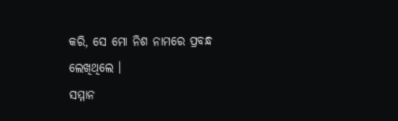କରି, ସେ ମୋ ନିଶ ନାମରେ ପ୍ରବନ୍ଧ ଲେଖିଥିଲେ ।
ସମ୍ମାନ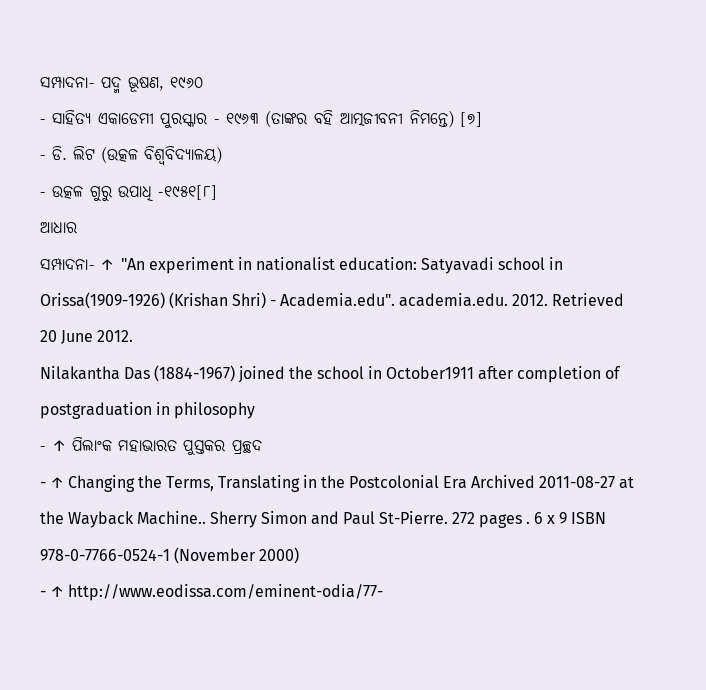ସମ୍ପାଦନା- ପଦ୍ମ ଭୂଷଣ, ୧୯୬୦
- ସାହିତ୍ୟ ଏକାଡେମୀ ପୁରସ୍କାର - ୧୯୬୩ (ତାଙ୍କର ବହି ଆତ୍ମଜୀବନୀ ନିମନ୍ତେ) [୭]
- ଡି. ଲିଟ (ଉତ୍କଳ ବିଶ୍ୱବିଦ୍ୟାଳୟ)
- ଉତ୍କଳ ଗୁରୁ ଉପାଧି -୧୯୫୧[୮]
ଆଧାର
ସମ୍ପାଦନା- ↑ "An experiment in nationalist education: Satyavadi school in Orissa(1909-1926) (Krishan Shri) - Academia.edu". academia.edu. 2012. Retrieved 20 June 2012.
Nilakantha Das (1884-1967) joined the school in October1911 after completion of postgraduation in philosophy
- ↑ ପିଲାଂକ ମହାଭାରତ ପୁସ୍ତକର ପ୍ରଚ୍ଛଦ
- ↑ Changing the Terms, Translating in the Postcolonial Era Archived 2011-08-27 at the Wayback Machine.. Sherry Simon and Paul St-Pierre. 272 pages . 6 x 9 ISBN 978-0-7766-0524-1 (November 2000)
- ↑ http://www.eodissa.com/eminent-odia/77-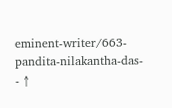eminent-writer/663-pandita-nilakantha-das-
- ↑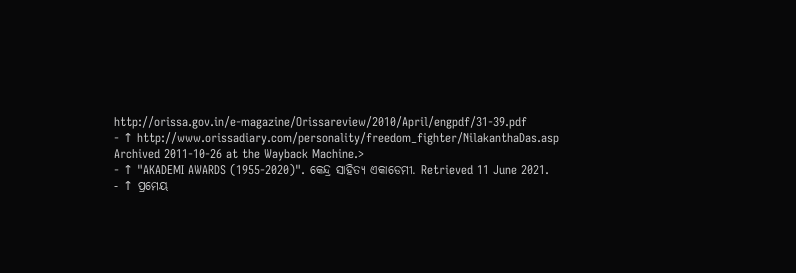http://orissa.gov.in/e-magazine/Orissareview/2010/April/engpdf/31-39.pdf
- ↑ http://www.orissadiary.com/personality/freedom_fighter/NilakanthaDas.asp Archived 2011-10-26 at the Wayback Machine.>
- ↑ "AKADEMI AWARDS (1955-2020)". କେନ୍ଦ୍ର ସାହିତ୍ୟ ଏକାଡେମୀ. Retrieved 11 June 2021.
- ↑ ପ୍ରମେୟ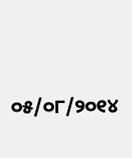୦୫/୦୮/୨୦୧୪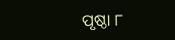ପୃଷ୍ଠା ୮